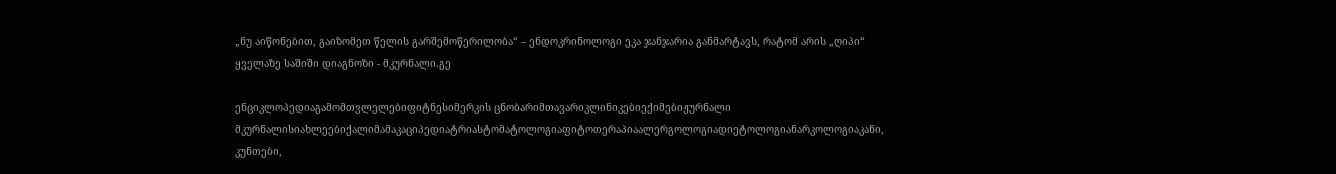„ნუ აიწონებით, გაიზომეთ წელის გარშემოწერილობა“ – ენდოკრინოლოგი ეკა ჯანჯარია განმარტავს, რატომ არის „ღიპი“ ყველაზე საშიში დიაგნოზი - მკურნალი.გე

ენციკლოპედიაგამომთვლელებიფიტნესიმერკის ცნობარიმთავარიკლინიკებიექიმებიჟურნალი მკურნალისიახლეებიქალიმამაკაციპედიატრიასტომატოლოგიაფიტოთერაპიაალერგოლოგიადიეტოლოგიანარკოლოგიაკანი, კუნთები,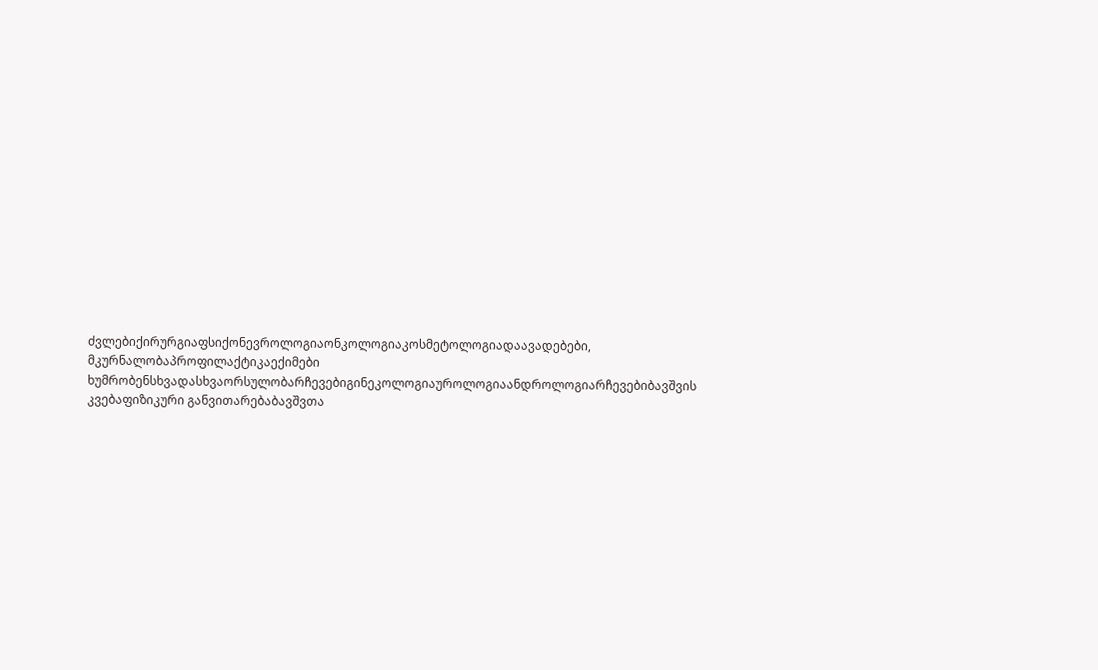ძვლებიქირურგიაფსიქონევროლოგიაონკოლოგიაკოსმეტოლოგიადაავადებები, მკურნალობაპროფილაქტიკაექიმები ხუმრობენსხვადასხვაორსულობარჩევებიგინეკოლოგიაუროლოგიაანდროლოგიარჩევებიბავშვის კვებაფიზიკური განვითარებაბავშვთა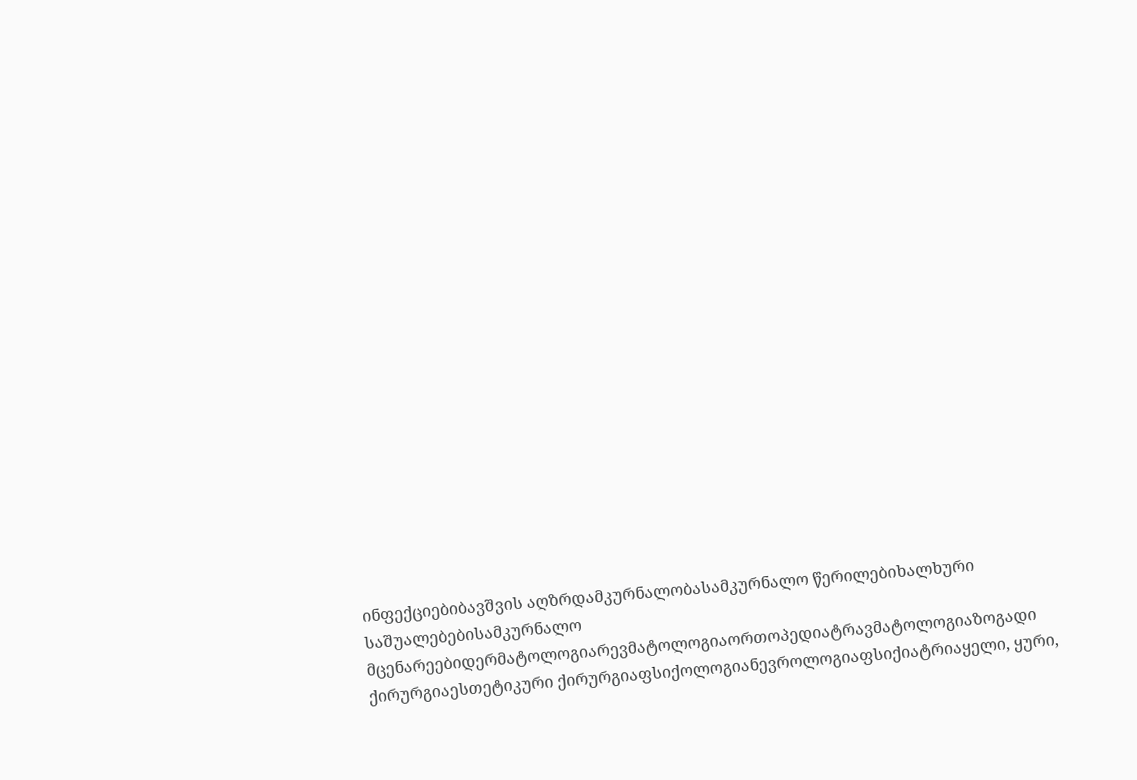ინფექციებიბავშვის აღზრდამკურნალობასამკურნალო წერილებიხალხური საშუალებებისამკურნალო მცენარეებიდერმატოლოგიარევმატოლოგიაორთოპედიატრავმატოლოგიაზოგადი ქირურგიაესთეტიკური ქირურგიაფსიქოლოგიანევროლოგიაფსიქიატრიაყელი, ყური,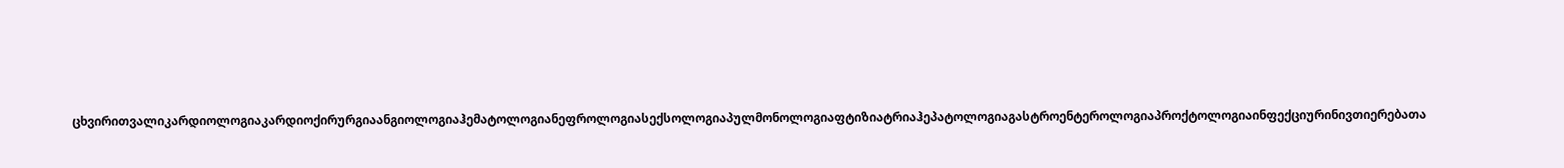ცხვირითვალიკარდიოლოგიაკარდიოქირურგიაანგიოლოგიაჰემატოლოგიანეფროლოგიასექსოლოგიაპულმონოლოგიაფტიზიატრიაჰეპატოლოგიაგასტროენტეროლოგიაპროქტოლოგიაინფექციურინივთიერებათა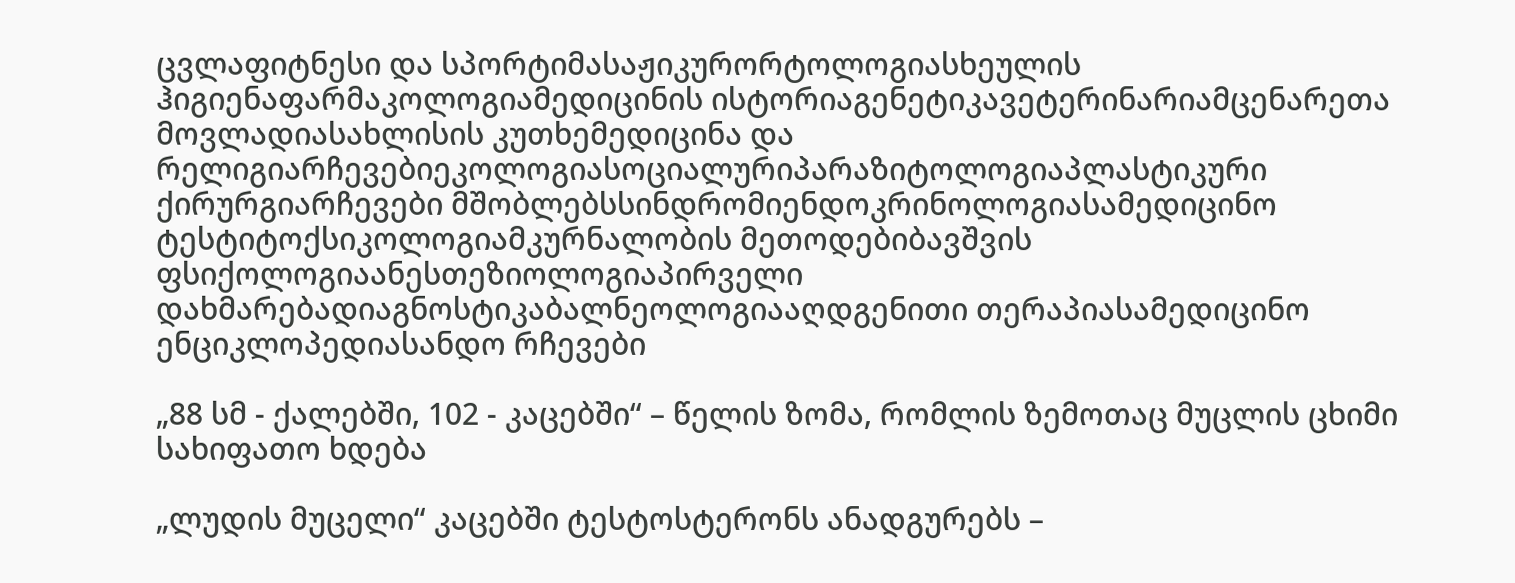ცვლაფიტნესი და სპორტიმასაჟიკურორტოლოგიასხეულის ჰიგიენაფარმაკოლოგიამედიცინის ისტორიაგენეტიკავეტერინარიამცენარეთა მოვლადიასახლისის კუთხემედიცინა და რელიგიარჩევებიეკოლოგიასოციალურიპარაზიტოლოგიაპლასტიკური ქირურგიარჩევები მშობლებსსინდრომიენდოკრინოლოგიასამედიცინო ტესტიტოქსიკოლოგიამკურნალობის მეთოდებიბავშვის ფსიქოლოგიაანესთეზიოლოგიაპირველი დახმარებადიაგნოსტიკაბალნეოლოგიააღდგენითი თერაპიასამედიცინო ენციკლოპედიასანდო რჩევები

„88 სმ - ქალებში, 102 - კაცებში“ – წელის ზომა, რომლის ზემოთაც მუცლის ცხიმი სახიფათო ხდება

„ლუდის მუცელი“ კაცებში ტესტოსტერონს ანადგურებს –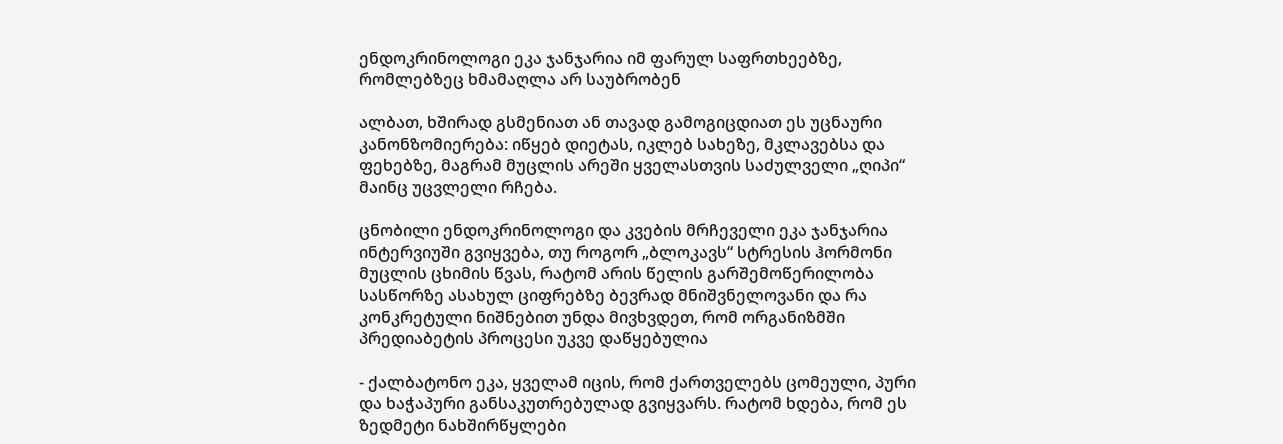ენდოკრინოლოგი ეკა ჯანჯარია იმ ფარულ საფრთხეებზე, რომლებზეც ხმამაღლა არ საუბრობენ

ალბათ, ხშირად გსმენიათ ან თავად გამოგიცდიათ ეს უცნაური კანონზომიერება: იწყებ დიეტას, იკლებ სახეზე, მკლავებსა და ფეხებზე, მაგრამ მუცლის არეში ყველასთვის საძულველი „ღიპი“ მაინც უცვლელი რჩება.

ცნობილი ენდოკრინოლოგი და კვების მრჩეველი ეკა ჯანჯარია ინტერვიუში გვიყვება, თუ როგორ „ბლოკავს“ სტრესის ჰორმონი მუცლის ცხიმის წვას, რატომ არის წელის გარშემოწერილობა სასწორზე ასახულ ციფრებზე ბევრად მნიშვნელოვანი და რა კონკრეტული ნიშნებით უნდა მივხვდეთ, რომ ორგანიზმში პრედიაბეტის პროცესი უკვე დაწყებულია

- ქალბატონო ეკა, ყველამ იცის, რომ ქართველებს ცომეული, პური და ხაჭაპური განსაკუთრებულად გვიყვარს. რატომ ხდება, რომ ეს ზედმეტი ნახშირწყლები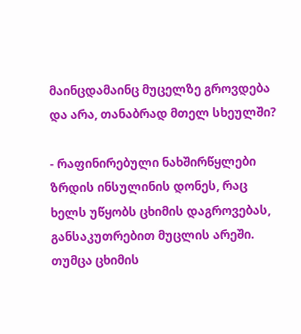მაინცდამაინც მუცელზე გროვდება და არა, თანაბრად მთელ სხეულში?

- რაფინირებული ნახშირწყლები ზრდის ინსულინის დონეს, რაც ხელს უწყობს ცხიმის დაგროვებას, განსაკუთრებით მუცლის არეში. თუმცა ცხიმის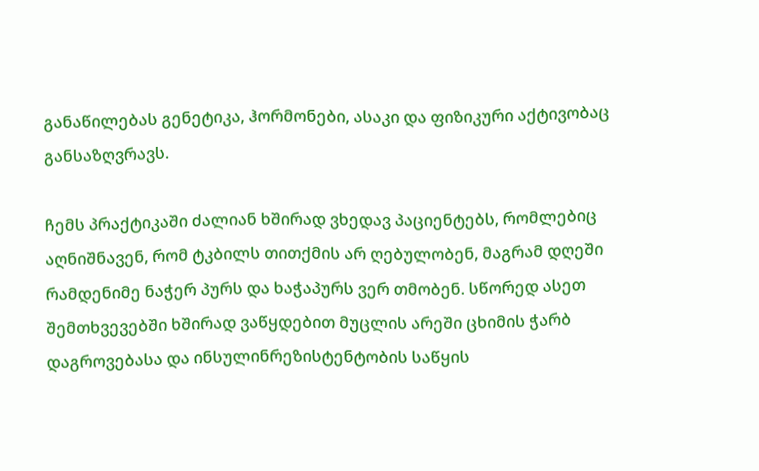განაწილებას გენეტიკა, ჰორმონები, ასაკი და ფიზიკური აქტივობაც განსაზღვრავს.

ჩემს პრაქტიკაში ძალიან ხშირად ვხედავ პაციენტებს, რომლებიც აღნიშნავენ, რომ ტკბილს თითქმის არ ღებულობენ, მაგრამ დღეში რამდენიმე ნაჭერ პურს და ხაჭაპურს ვერ თმობენ. სწორედ ასეთ შემთხვევებში ხშირად ვაწყდებით მუცლის არეში ცხიმის ჭარბ დაგროვებასა და ინსულინრეზისტენტობის საწყის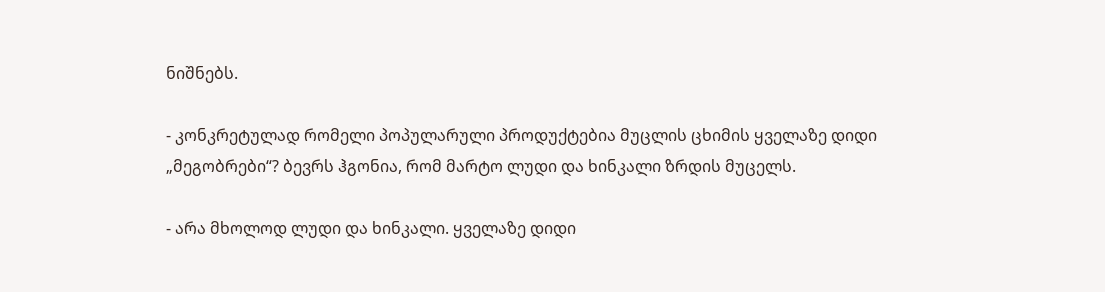ნიშნებს.

- კონკრეტულად რომელი პოპულარული პროდუქტებია მუცლის ცხიმის ყველაზე დიდი „მეგობრები“? ბევრს ჰგონია, რომ მარტო ლუდი და ხინკალი ზრდის მუცელს.

- არა მხოლოდ ლუდი და ხინკალი. ყველაზე დიდი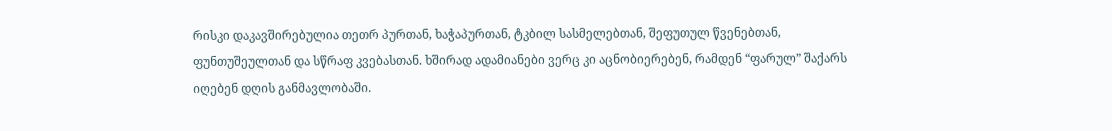რისკი დაკავშირებულია თეთრ პურთან, ხაჭაპურთან, ტკბილ სასმელებთან, შეფუთულ წვენებთან, ფუნთუშეულთან და სწრაფ კვებასთან. ხშირად ადამიანები ვერც კი აცნობიერებენ, რამდენ “ფარულ” შაქარს იღებენ დღის განმავლობაში.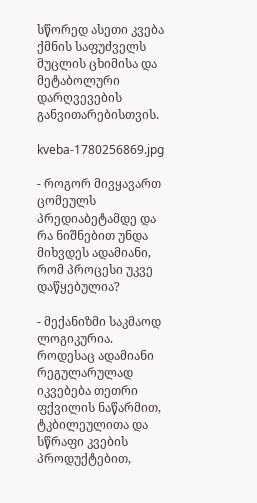სწორედ ასეთი კვება ქმნის საფუძველს მუცლის ცხიმისა და მეტაბოლური დარღვევების განვითარებისთვის.

kveba-1780256869.jpg

- როგორ მივყავართ ცომეულს პრედიაბეტამდე და რა ნიშნებით უნდა მიხვდეს ადამიანი, რომ პროცესი უკვე დაწყებულია?

- მექანიზმი საკმაოდ ლოგიკურია. როდესაც ადამიანი რეგულარულად იკვებება თეთრი ფქვილის ნაწარმით, ტკბილეულითა და სწრაფი კვების პროდუქტებით,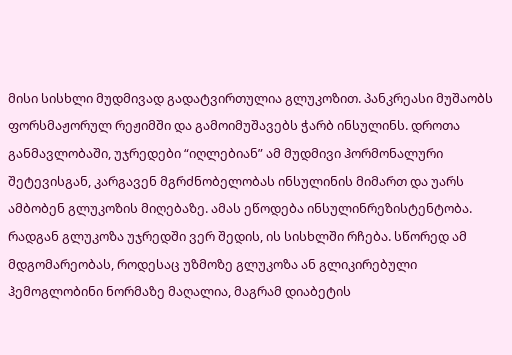მისი სისხლი მუდმივად გადატვირთულია გლუკოზით. პანკრეასი მუშაობს ფორსმაჟორულ რეჟიმში და გამოიმუშავებს ჭარბ ინსულინს. დროთა განმავლობაში, უჯრედები “იღლებიან” ამ მუდმივი ჰორმონალური შეტევისგან, კარგავენ მგრძნობელობას ინსულინის მიმართ და უარს ამბობენ გლუკოზის მიღებაზე. ამას ეწოდება ინსულინრეზისტენტობა. რადგან გლუკოზა უჯრედში ვერ შედის, ის სისხლში რჩება. სწორედ ამ მდგომარეობას, როდესაც უზმოზე გლუკოზა ან გლიკირებული ჰემოგლობინი ნორმაზე მაღალია, მაგრამ დიაბეტის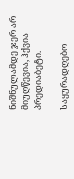ნიშნულამდე ჯერ არ მიუღწევია, ჰქვია პრედიაბეტი.

საყურადღებო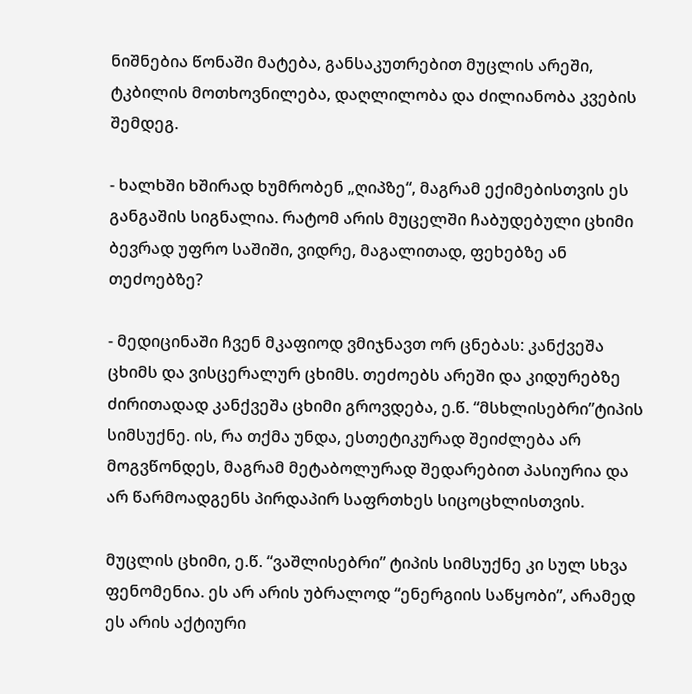ნიშნებია წონაში მატება, განსაკუთრებით მუცლის არეში, ტკბილის მოთხოვნილება, დაღლილობა და ძილიანობა კვების შემდეგ.

- ხალხში ხშირად ხუმრობენ „ღიპზე“, მაგრამ ექიმებისთვის ეს განგაშის სიგნალია. რატომ არის მუცელში ჩაბუდებული ცხიმი ბევრად უფრო საშიში, ვიდრე, მაგალითად, ფეხებზე ან თეძოებზე?

- მედიცინაში ჩვენ მკაფიოდ ვმიჯნავთ ორ ცნებას: კანქვეშა ცხიმს და ვისცერალურ ცხიმს. თეძოებს არეში და კიდურებზე ძირითადად კანქვეშა ცხიმი გროვდება, ე.წ. “მსხლისებრი”ტიპის სიმსუქნე. ის, რა თქმა უნდა, ესთეტიკურად შეიძლება არ მოგვწონდეს, მაგრამ მეტაბოლურად შედარებით პასიურია და არ წარმოადგენს პირდაპირ საფრთხეს სიცოცხლისთვის.

მუცლის ცხიმი, ე.წ. “ვაშლისებრი” ტიპის სიმსუქნე კი სულ სხვა ფენომენია. ეს არ არის უბრალოდ “ენერგიის საწყობი”, არამედ ეს არის აქტიური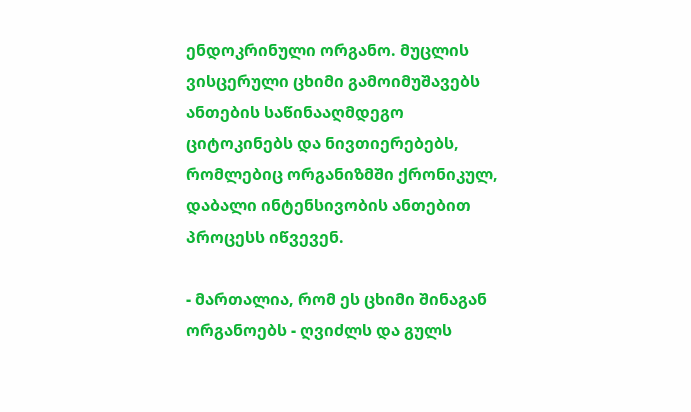ენდოკრინული ორგანო. მუცლის ვისცერული ცხიმი გამოიმუშავებს ანთების საწინააღმდეგო ციტოკინებს და ნივთიერებებს, რომლებიც ორგანიზმში ქრონიკულ, დაბალი ინტენსივობის ანთებით პროცესს იწვევენ.

- მართალია, რომ ეს ცხიმი შინაგან ორგანოებს - ღვიძლს და გულს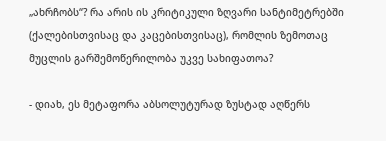„ახრჩობს“? რა არის ის კრიტიკული ზღვარი სანტიმეტრებში (ქალებისთვისაც და კაცებისთვისაც), რომლის ზემოთაც მუცლის გარშემოწერილობა უკვე სახიფათოა?

- დიახ, ეს მეტაფორა აბსოლუტურად ზუსტად აღწერს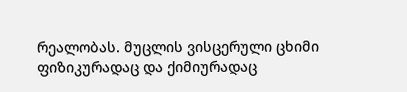რეალობას. მუცლის ვისცერული ცხიმი ფიზიკურადაც და ქიმიურადაც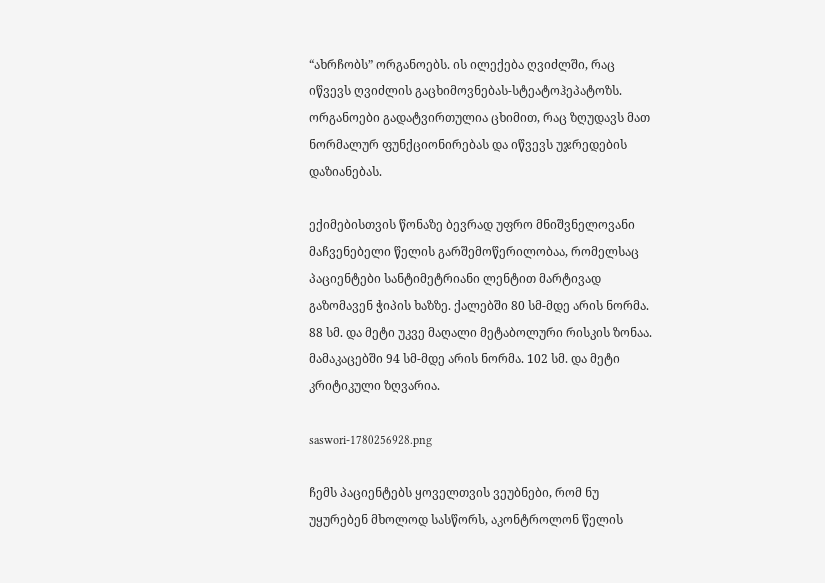“ახრჩობს” ორგანოებს. ის ილექება ღვიძლში, რაც იწვევს ღვიძლის გაცხიმოვნებას-სტეატოჰეპატოზს. ორგანოები გადატვირთულია ცხიმით, რაც ზღუდავს მათ ნორმალურ ფუნქციონირებას და იწვევს უჯრედების დაზიანებას.

ექიმებისთვის წონაზე ბევრად უფრო მნიშვნელოვანი მაჩვენებელი წელის გარშემოწერილობაა, რომელსაც პაციენტები სანტიმეტრიანი ლენტით მარტივად გაზომავენ ჭიპის ხაზზე. ქალებში 80 სმ-მდე არის ნორმა. 88 სმ. და მეტი უკვე მაღალი მეტაბოლური რისკის ზონაა. მამაკაცებში 94 სმ-მდე არის ნორმა. 102 სმ. და მეტი კრიტიკული ზღვარია.

saswori-1780256928.png

ჩემს პაციენტებს ყოველთვის ვეუბნები, რომ ნუ უყურებენ მხოლოდ სასწორს, აკონტროლონ წელის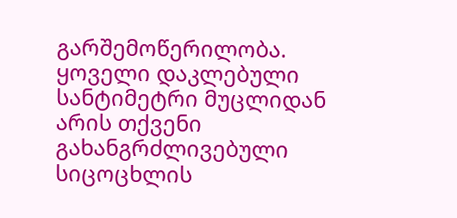გარშემოწერილობა. ყოველი დაკლებული სანტიმეტრი მუცლიდან არის თქვენი გახანგრძლივებული სიცოცხლის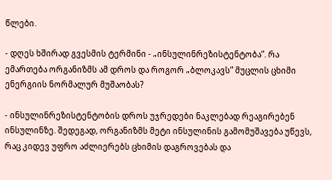წლები.

- დღეს ხშირად გვესმის ტერმინი - „ინსულინრეზისტენტობა“. რა ემართება ორგანიზმს ამ დროს და როგორ „ბლოკავს“ მუცლის ცხიმი ენერგიის ნორმალურ მუშაობას?

- ინსულინრეზისტენტობის დროს უჯრედები ნაკლებად რეაგირებენ ინსულინზე. შედეგად, ორგანიზმს მეტი ინსულინის გამომუშავება უწევს, რაც კიდევ უფრო აძლიერებს ცხიმის დაგროვებას და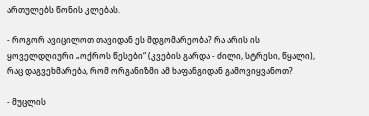ართულებს წონის კლებას.

- როგორ ავიცილოთ თავიდან ეს მდგომარეობა? რა არის ის ყოველდღიური „ოქროს წესები“ (კვების გარდა - ძილი, სტრესი, წყალი), რაც დაგვეხმარება, რომ ორგანიზმი ამ ხაფანგიდან გამოვიყვანოთ?

- მუცლის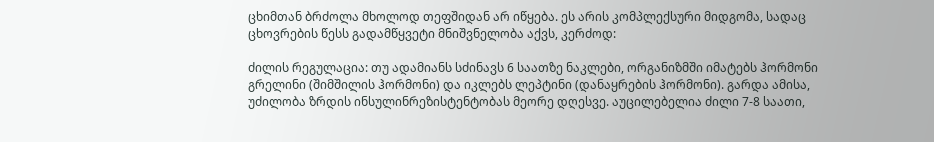ცხიმთან ბრძოლა მხოლოდ თეფშიდან არ იწყება. ეს არის კომპლექსური მიდგომა, სადაც ცხოვრების წესს გადამწყვეტი მნიშვნელობა აქვს, კერძოდ:

ძილის რეგულაცია: თუ ადამიანს სძინავს 6 საათზე ნაკლები, ორგანიზმში იმატებს ჰორმონი გრელინი (შიმშილის ჰორმონი) და იკლებს ლეპტინი (დანაყრების ჰორმონი). გარდა ამისა, უძილობა ზრდის ინსულინრეზისტენტობას მეორე დღესვე. აუცილებელია ძილი 7-8 საათი,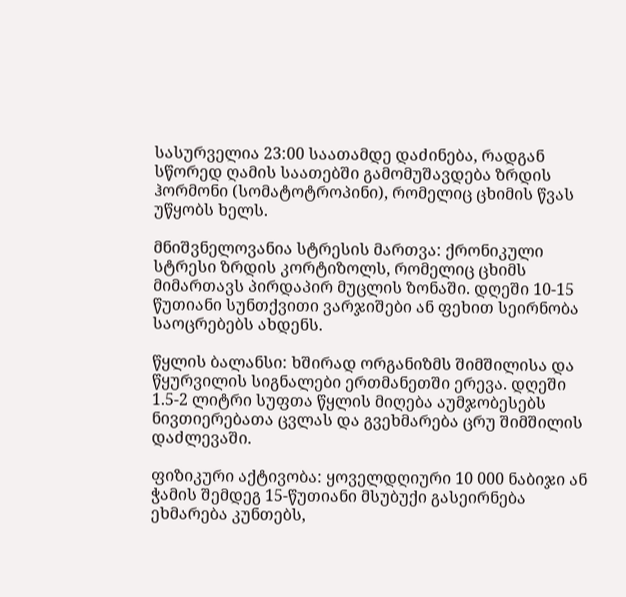სასურველია 23:00 საათამდე დაძინება, რადგან სწორედ ღამის საათებში გამომუშავდება ზრდის ჰორმონი (სომატოტროპინი), რომელიც ცხიმის წვას უწყობს ხელს.

მნიშვნელოვანია სტრესის მართვა: ქრონიკული სტრესი ზრდის კორტიზოლს, რომელიც ცხიმს მიმართავს პირდაპირ მუცლის ზონაში. დღეში 10-15 წუთიანი სუნთქვითი ვარჯიშები ან ფეხით სეირნობა საოცრებებს ახდენს.

წყლის ბალანსი: ხშირად ორგანიზმს შიმშილისა და წყურვილის სიგნალები ერთმანეთში ერევა. დღეში 1.5-2 ლიტრი სუფთა წყლის მიღება აუმჯობესებს ნივთიერებათა ცვლას და გვეხმარება ცრუ შიმშილის დაძლევაში.

ფიზიკური აქტივობა: ყოველდღიური 10 000 ნაბიჯი ან ჭამის შემდეგ 15-წუთიანი მსუბუქი გასეირნება ეხმარება კუნთებს,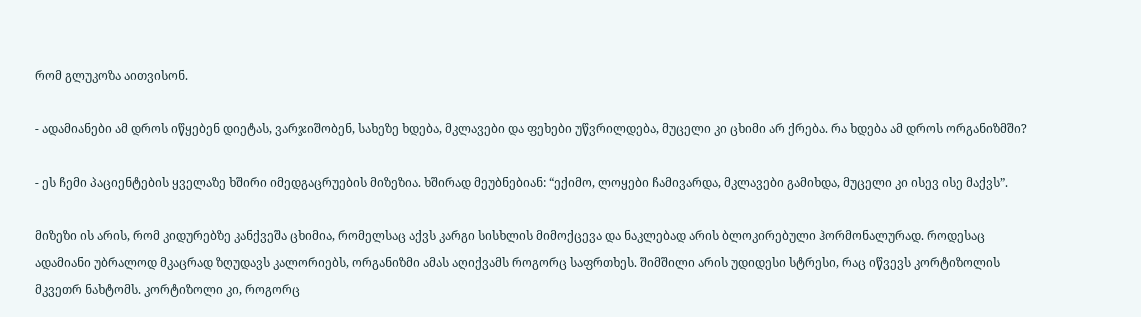რომ გლუკოზა აითვისონ.

- ადამიანები ამ დროს იწყებენ დიეტას, ვარჯიშობენ, სახეზე ხდება, მკლავები და ფეხები უწვრილდება, მუცელი კი ცხიმი არ ქრება. რა ხდება ამ დროს ორგანიზმში?

- ეს ჩემი პაციენტების ყველაზე ხშირი იმედგაცრუების მიზეზია. ხშირად მეუბნებიან: “ექიმო, ლოყები ჩამივარდა, მკლავები გამიხდა, მუცელი კი ისევ ისე მაქვს”.

მიზეზი ის არის, რომ კიდურებზე კანქვეშა ცხიმია, რომელსაც აქვს კარგი სისხლის მიმოქცევა და ნაკლებად არის ბლოკირებული ჰორმონალურად. როდესაც ადამიანი უბრალოდ მკაცრად ზღუდავს კალორიებს, ორგანიზმი ამას აღიქვამს როგორც საფრთხეს. შიმშილი არის უდიდესი სტრესი, რაც იწვევს კორტიზოლის მკვეთრ ნახტომს. კორტიზოლი კი, როგორც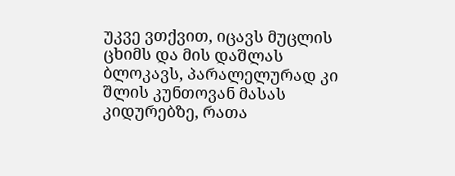უკვე ვთქვით, იცავს მუცლის ცხიმს და მის დაშლას ბლოკავს, პარალელურად კი შლის კუნთოვან მასას კიდურებზე, რათა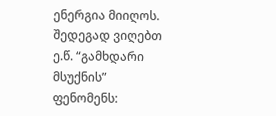ენერგია მიიღოს. შედეგად ვიღებთ ე.წ. “გამხდარი მსუქნის” ფენომენს: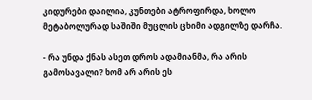კიდურები დაილია, კუნთები ატროფირდა, ხოლო მეტაბოლურად საშიში მუცლის ცხიმი ადგილზე დარჩა.

- რა უნდა ქნას ასეთ დროს ადამიანმა, რა არის გამოსავალი? ხომ არ არის ეს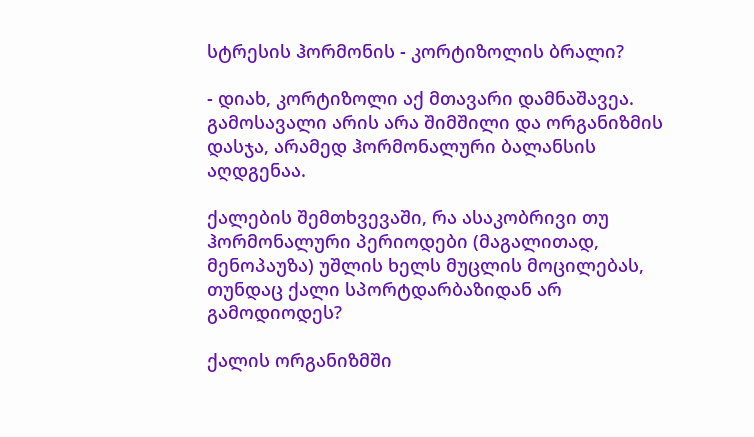სტრესის ჰორმონის - კორტიზოლის ბრალი?

- დიახ, კორტიზოლი აქ მთავარი დამნაშავეა. გამოსავალი არის არა შიმშილი და ორგანიზმის დასჯა, არამედ ჰორმონალური ბალანსის აღდგენაა.

ქალების შემთხვევაში, რა ასაკობრივი თუ ჰორმონალური პერიოდები (მაგალითად, მენოპაუზა) უშლის ხელს მუცლის მოცილებას, თუნდაც ქალი სპორტდარბაზიდან არ გამოდიოდეს?

ქალის ორგანიზმში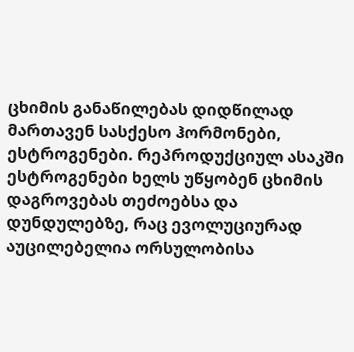ცხიმის განაწილებას დიდწილად მართავენ სასქესო ჰორმონები, ესტროგენები. რეპროდუქციულ ასაკში ესტროგენები ხელს უწყობენ ცხიმის დაგროვებას თეძოებსა და დუნდულებზე, რაც ევოლუციურად აუცილებელია ორსულობისა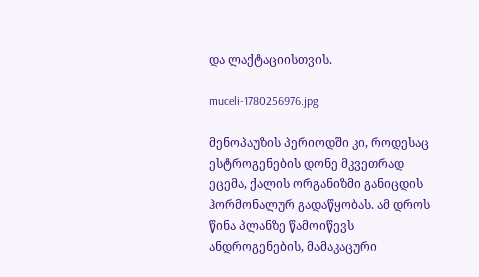და ლაქტაციისთვის.

muceli-1780256976.jpg

მენოპაუზის პერიოდში კი, როდესაც ესტროგენების დონე მკვეთრად ეცემა, ქალის ორგანიზმი განიცდის ჰორმონალურ გადაწყობას. ამ დროს წინა პლანზე წამოიწევს ანდროგენების, მამაკაცური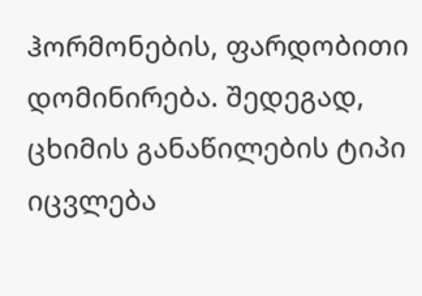ჰორმონების, ფარდობითი დომინირება. შედეგად, ცხიმის განაწილების ტიპი იცვლება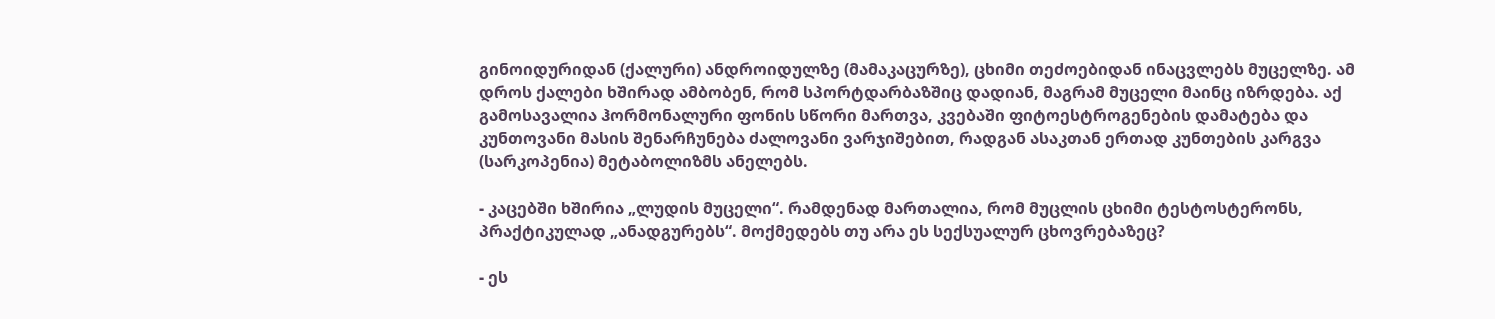გინოიდურიდან (ქალური) ანდროიდულზე (მამაკაცურზე), ცხიმი თეძოებიდან ინაცვლებს მუცელზე. ამ დროს ქალები ხშირად ამბობენ, რომ სპორტდარბაზშიც დადიან, მაგრამ მუცელი მაინც იზრდება. აქ გამოსავალია ჰორმონალური ფონის სწორი მართვა, კვებაში ფიტოესტროგენების დამატება და კუნთოვანი მასის შენარჩუნება ძალოვანი ვარჯიშებით, რადგან ასაკთან ერთად კუნთების კარგვა (სარკოპენია) მეტაბოლიზმს ანელებს.

- კაცებში ხშირია „ლუდის მუცელი“. რამდენად მართალია, რომ მუცლის ცხიმი ტესტოსტერონს, პრაქტიკულად „ანადგურებს“. მოქმედებს თუ არა ეს სექსუალურ ცხოვრებაზეც?

- ეს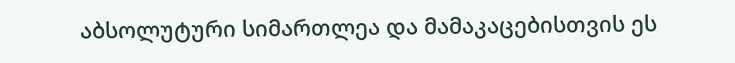აბსოლუტური სიმართლეა და მამაკაცებისთვის ეს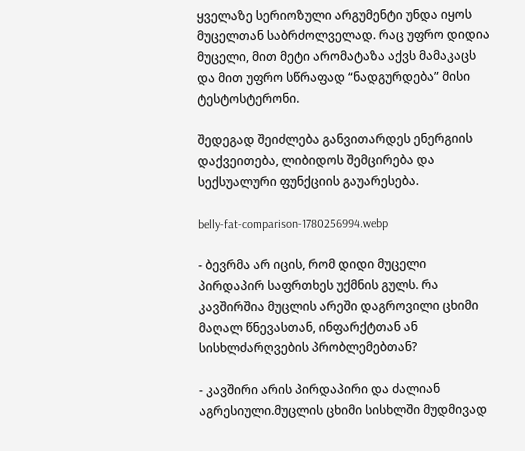ყველაზე სერიოზული არგუმენტი უნდა იყოს მუცელთან საბრძოლველად. რაც უფრო დიდია მუცელი, მით მეტი არომატაზა აქვს მამაკაცს და მით უფრო სწრაფად “ნადგურდება” მისი ტესტოსტერონი.

შედეგად შეიძლება განვითარდეს ენერგიის დაქვეითება, ლიბიდოს შემცირება და სექსუალური ფუნქციის გაუარესება.

belly-fat-comparison-1780256994.webp

- ბევრმა არ იცის, რომ დიდი მუცელი პირდაპირ საფრთხეს უქმნის გულს. რა კავშირშია მუცლის არეში დაგროვილი ცხიმი მაღალ წნევასთან, ინფარქტთან ან სისხლძარღვების პრობლემებთან?

- კავშირი არის პირდაპირი და ძალიან აგრესიული.მუცლის ცხიმი სისხლში მუდმივად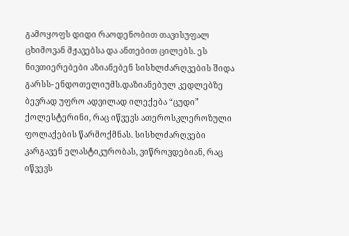გამოყოფს დიდი რაოდენობით თავისუფალ ცხიმოვან მჟავებსა და ანთებით ცილებს. ეს ნივთიერებები აზიანებენ სისხლძარღვების შიდა გარსს- ენდოთელიუმს.დაზიანებულ კედლებზე ბევრად უფრო ადვილად ილექება “ცუდი” ქოლესტერინი, რაც იწვევს ათეროსკლეროზული ფოლაქების წარმოქმნას. სისხლძარღვები კარგავენ ელასტიკურობას, ვიწროვდებიან, რაც იწვევს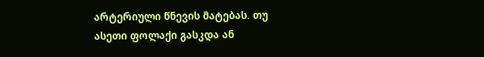არტერიული წნევის მატებას. თუ ასეთი ფოლაქი გასკდა ან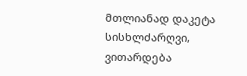მთლიანად დაკეტა სისხლძარღვი, ვითარდება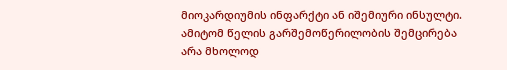მიოკარდიუმის ინფარქტი ან იშემიური ინსულტი. ამიტომ წელის გარშემოწერილობის შემცირება არა მხოლოდ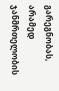გარეგნობას, არამედ ჯანმრთელობის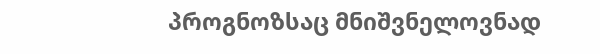პროგნოზსაც მნიშვნელოვნად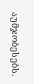აუმჯობესებს.